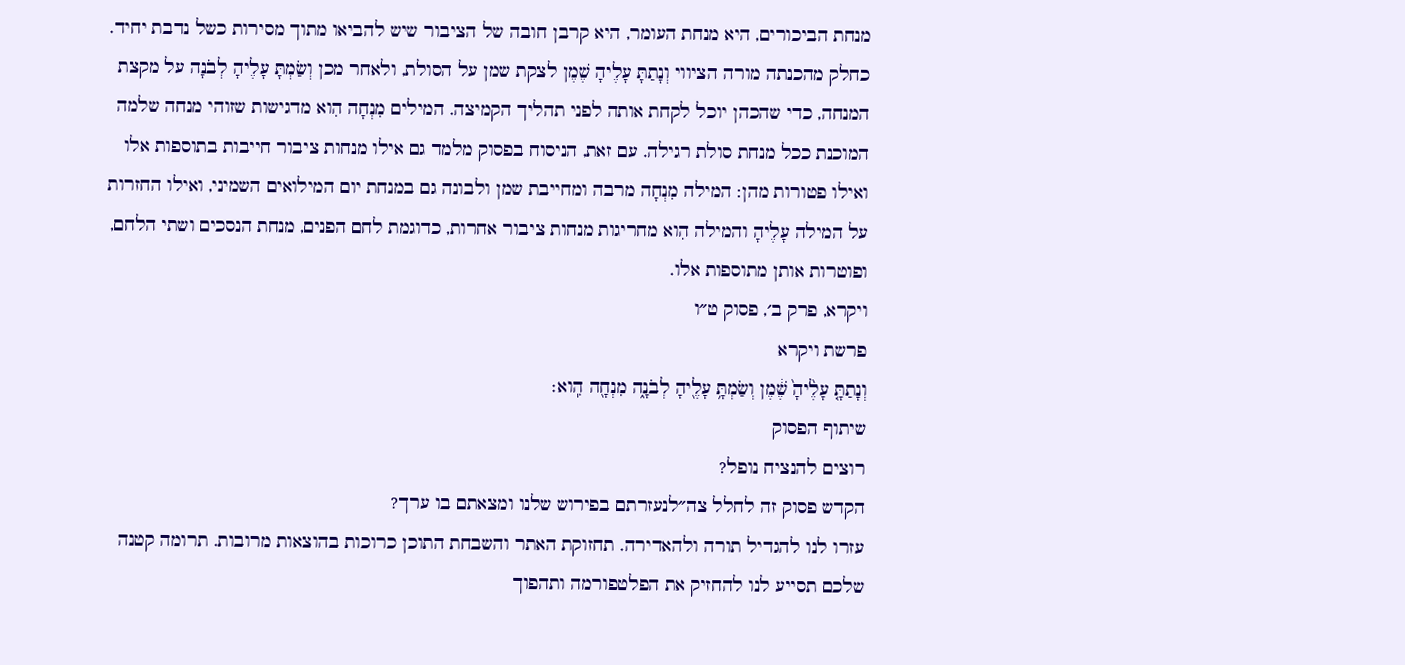מנחת הביכורים, היא מנחת העומר, היא קרבן חובה של הציבור שיש להביאו מתוך מסירות כשל נדבת יחיד. כחלק מהכנתה מורה הציווי וְנָתַתָּ עָלֶיהָ שֶׁמֶן לצקת שמן על הסולת, ולאחר מכן וְשַׂמְתָּ עָלֶיהָ לְבֹנָה על מקצת המנחה, כדי שהכהן יוכל לקחת אותה לפני תהליך הקמיצה. המילים מִנְחָה הִוא מדגישות שזוהי מנחה שלמה המוכנת ככל מנחת סולת רגילה. עם זאת, הניסוח בפסוק מלמד גם אילו מנחות ציבור חייבות בתוספות אלו ואילו פטורות מהן: המילה מִנְחָה מרבה ומחייבת שמן ולבונה גם במנחת יום המילואים השמיני, ואילו החזרות על המילה עָלֶיהָ והמילה הִוא מחריגות מנחות ציבור אחרות, כדוגמת לחם הפנים, מנחת הנסכים ושתי הלחם, ופוטרות אותן מתוספות אלו.
ויקרא, פרק ב׳, פסוק ט״ו
פרשת ויקרא
וְנָתַתָּ֤ עָלֶ֙יהָ֙ שֶׁ֔מֶן וְשַׂמְתָּ֥ עָלֶ֖יהָ לְבֹנָ֑ה מִנְחָ֖ה הִֽוא׃
שיתוף הפסוק
רוצים להנציח נופל?
הקדש פסוק זה לחלל צה״לנעזרתם בפירוש שלנו ומצאתם בו ערך?
עזרו לנו להגדיל תורה ולהאדירה. תחזוקת האתר והשבחת התוכן כרוכות בהוצאות מרובות. תרומה קטנה שלכם תסייע לנו להחזיק את הפלטפורמה ותהפוך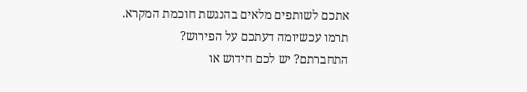אתכם לשותפים מלאים בהנגשת חוכמת המקרא.
תרמו עכשיומה דעתכם על הפירוש?
התחברתם? יש לכם חידוש או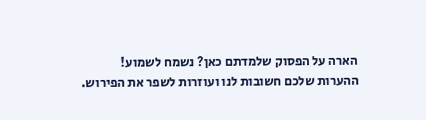הארה על הפסוק שלמדתם כאן? נשמח לשמוע!
ההערות שלכם חשובות לנו ועוזרות לשפר את הפירוש.